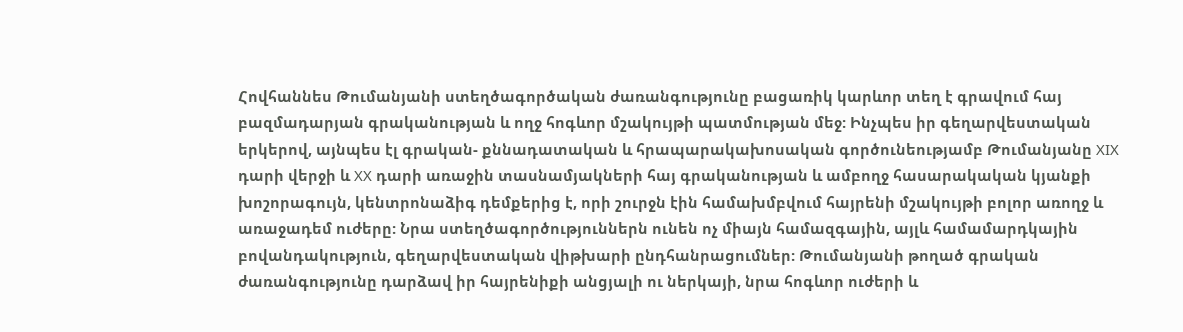Հովհաննես Թումանյանի ստեղծագործական ժառանգությունը բացառիկ կարևոր տեղ է գրավում հայ բազմադարյան գրականության և ողջ հոգևոր մշակույթի պատմության մեջ: Ինչպես իր գեղարվեստական երկերով, այնպես էլ գրական- քննադատական և հրապարակախոսական գործունեությամբ Թումանյանը XIX դարի վերջի և XX դարի առաջին տասնամյակների հայ գրականության և ամբողջ հասարակական կյանքի խոշորագույն, կենտրոնաձիգ դեմքերից է, որի շուրջն էին համախմբվում հայրենի մշակույթի բոլոր առողջ և առաջադեմ ուժերը: Նրա ստեղծագործություններն ունեն ոչ միայն համազգային, այլև համամարդկային բովանդակություն, գեղարվեստական վիթխարի ընդհանրացումներ: Թումանյանի թողած գրական ժառանգությունը դարձավ իր հայրենիքի անցյալի ու ներկայի, նրա հոգևոր ուժերի և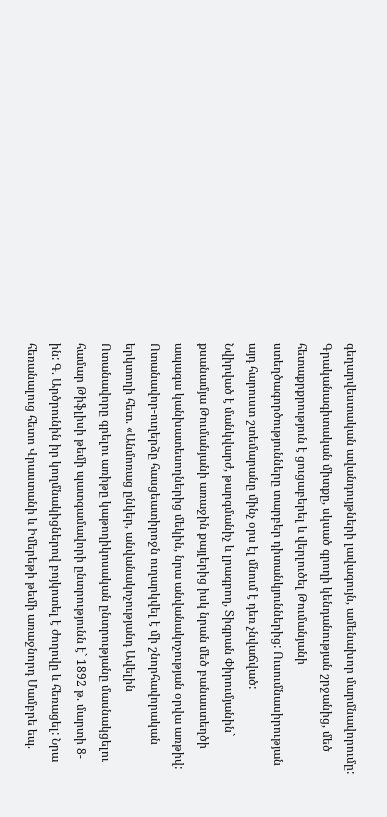գեղարվեստական ավանդույթների լավագույն, ամենախոր մարմնավորումը: Գրականագիտական միտքը, սկսած գրողի կենդանության շրջանից, մեծ հետաքրքրություն է ցուցաբերել և վերլուծել Թումանյանի ստեղծագործությունները տարբեր դիտանկյուններից: Ուսումնասիրության այդ հարուստ շտեմարանը մինչ օրս էլ մնում է դեռ չնվաճված:
Նվիրված է մանկվարժ, թարգմանիչ և լրագրող, Տիգրան Փիրումյանին` քսանամյա Թումանյանի առաջին քայլերից իսկ նրան մեծ բանաստեղծի ապագա կանխատեսողներից մեկին, նրա անվանակոչության օրվա առթիվ:
Ոտանավոր-ուղերձը հասցեատիրոջն ուղարկվել է մի շնորհավորական երկտողի հետ. «Անմոռաց ընկեր, անվանակոչությանդ Ավելին
Ոտանավորը գրելու առիթը կաթողիկոսական ընտրությանը մասնակցելու համար Թիֆլիսի թեմի պատգամավորի ընտրությունն է` 1892 թ. մարտի 8-ին: Գ. Արծրունին իր կողմնակիցներով բոյկոտել է ժողովը և հեռացել: Նրա հեռանալուց հետո Վրաստանի և Իմերեթի թեմի առաջնորդ Մամբրե եպ.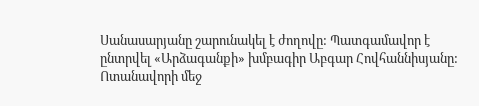Սանասարյանը շարունակել է ժողովը: Պատգամավոր է ընտրվել «Արձագանքի» խմբագիր Աբգար Հովհաննիսյանը: Ոտանավորի մեջ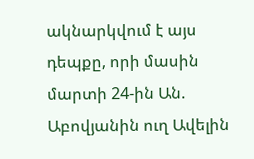ակնարկվում է այս դեպքը, որի մասին մարտի 24-ին Ան. Աբովյանին ուղ Ավելին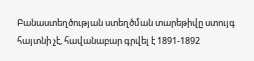Բանաստեղծության ստեղծման տարեթիվը ստույգ հայտնի չէ, հավանաբար գրվել է 1891-1892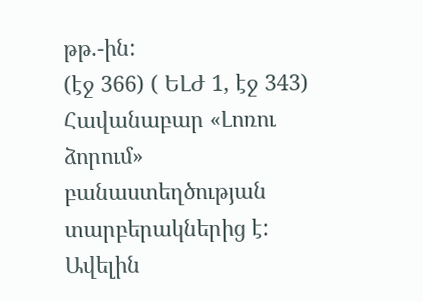թթ.-ին:
(էջ 366) ( ԵԼԺ 1, էջ 343)
Հավանաբար «Լոռու ձորում» բանաստեղծության տարբերակներից է: Ավելին